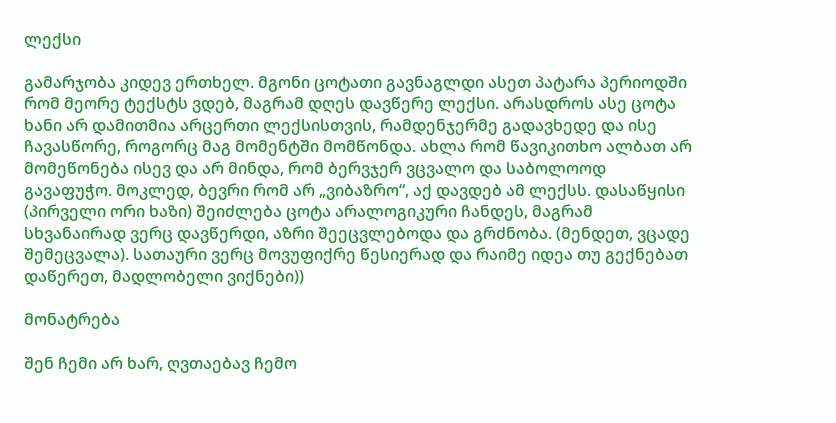ლექსი

გამარჯობა კიდევ ერთხელ. მგონი ცოტათი გავნაგლდი ასეთ პატარა პერიოდში რომ მეორე ტექსტს ვდებ, მაგრამ დღეს დავწერე ლექსი. არასდროს ასე ცოტა ხანი არ დამითმია არცერთი ლექსისთვის, რამდენჯერმე გადავხედე და ისე ჩავასწორე, როგორც მაგ მომენტში მომწონდა. ახლა რომ წავიკითხო ალბათ არ მომეწონება ისევ და არ მინდა, რომ ბერვჯერ ვცვალო და საბოლოოდ გავაფუჭო. მოკლედ, ბევრი რომ არ „ვიბაზრო“, აქ დავდებ ამ ლექსს. დასაწყისი (პირველი ორი ხაზი) შეიძლება ცოტა არალოგიკური ჩანდეს, მაგრამ სხვანაირად ვერც დავწერდი, აზრი შეეცვლებოდა და გრძნობა. (მენდეთ, ვცადე შემეცვალა). სათაური ვერც მოვუფიქრე წესიერად და რაიმე იდეა თუ გექნებათ დაწერეთ, მადლობელი ვიქნები))

მონატრება

შენ ჩემი არ ხარ, ღვთაებავ ჩემო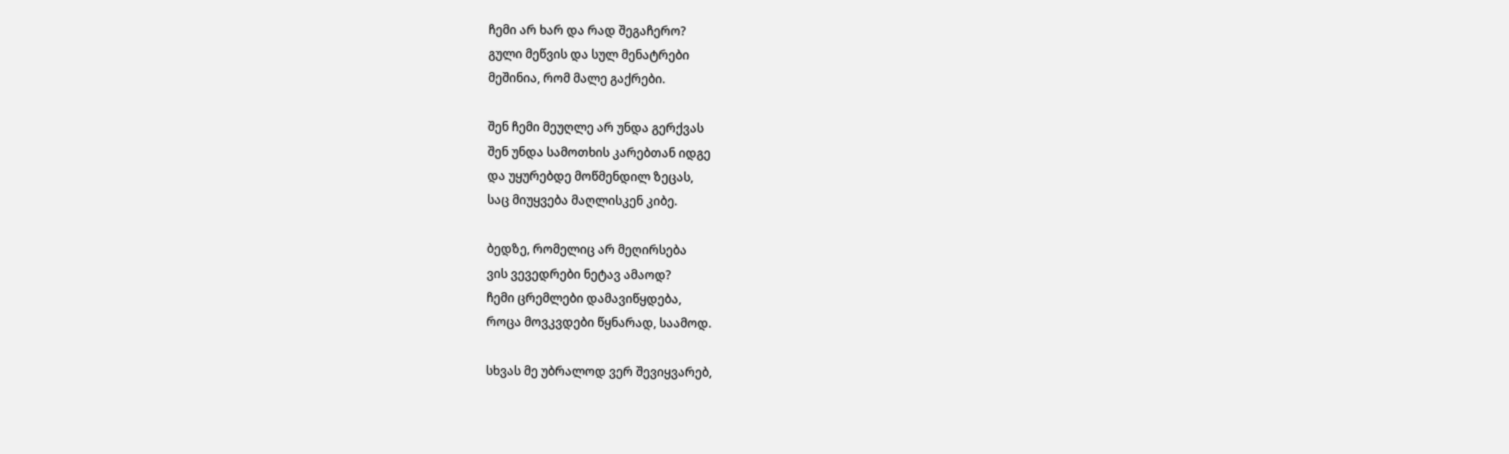ჩემი არ ხარ და რად შეგაჩერო?
გული მეწვის და სულ მენატრები
მეშინია, რომ მალე გაქრები.

შენ ჩემი მეუღლე არ უნდა გერქვას
შენ უნდა სამოთხის კარებთან იდგე
და უყურებდე მოწმენდილ ზეცას,
საც მიუყვება მაღლისკენ კიბე.

ბედზე, რომელიც არ მეღირსება
ვის ვევედრები ნეტავ ამაოდ?
ჩემი ცრემლები დამავიწყდება,
როცა მოვკვდები წყნარად, საამოდ.

სხვას მე უბრალოდ ვერ შევიყვარებ,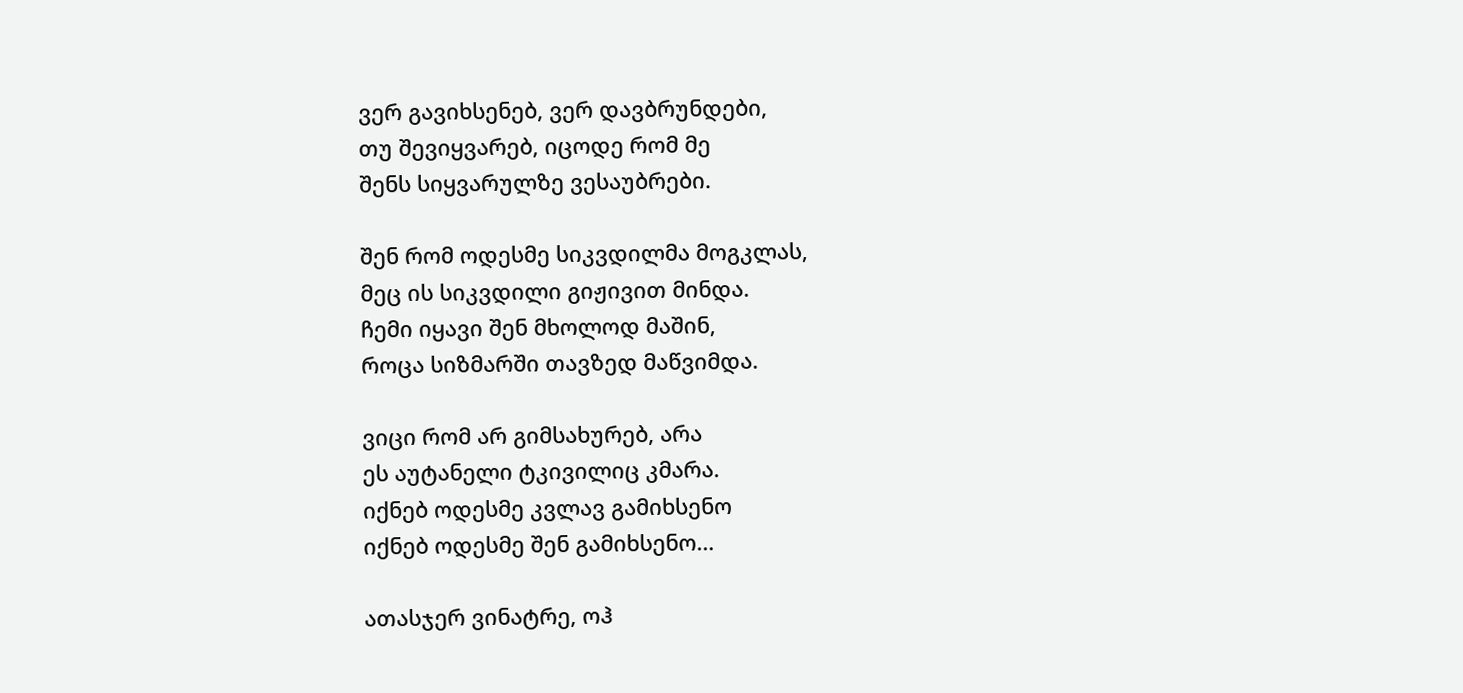ვერ გავიხსენებ, ვერ დავბრუნდები,
თუ შევიყვარებ, იცოდე რომ მე
შენს სიყვარულზე ვესაუბრები.

შენ რომ ოდესმე სიკვდილმა მოგკლას,
მეც ის სიკვდილი გიჟივით მინდა.
ჩემი იყავი შენ მხოლოდ მაშინ,
როცა სიზმარში თავზედ მაწვიმდა.

ვიცი რომ არ გიმსახურებ, არა
ეს აუტანელი ტკივილიც კმარა.
იქნებ ოდესმე კვლავ გამიხსენო
იქნებ ოდესმე შენ გამიხსენო…

ათასჯერ ვინატრე, ოჰ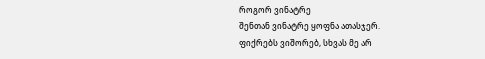როგორ ვინატრე
შენთან ვინატრე ყოფნა ათასჯერ.
ფიქრებს ვიშორებ, სხვას მე არ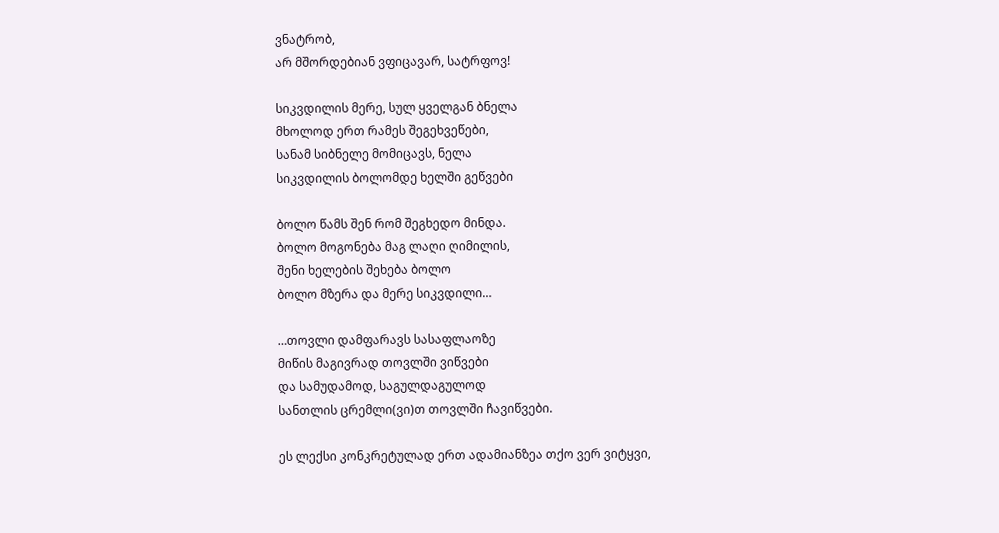ვნატრობ,
არ მშორდებიან ვფიცავარ, სატრფოვ!

სიკვდილის მერე, სულ ყველგან ბნელა
მხოლოდ ერთ რამეს შეგეხვეწები,
სანამ სიბნელე მომიცავს, ნელა
სიკვდილის ბოლომდე ხელში გეწვები

ბოლო წამს შენ რომ შეგხედო მინდა.
ბოლო მოგონება მაგ ლაღი ღიმილის,
შენი ხელების შეხება ბოლო
ბოლო მზერა და მერე სიკვდილი…

…თოვლი დამფარავს სასაფლაოზე
მიწის მაგივრად თოვლში ვიწვები
და სამუდამოდ, საგულდაგულოდ
სანთლის ცრემლი(ვი)თ თოვლში ჩავიწვები.

ეს ლექსი კონკრეტულად ერთ ადამიანზეა თქო ვერ ვიტყვი,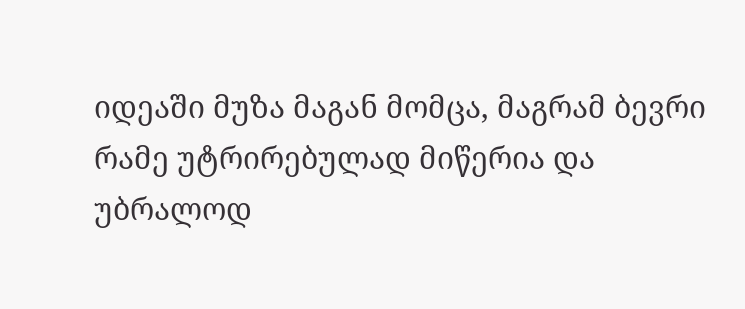იდეაში მუზა მაგან მომცა, მაგრამ ბევრი რამე უტრირებულად მიწერია და უბრალოდ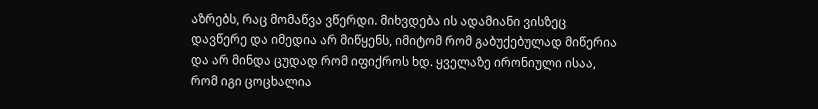აზრებს, რაც მომაწვა ვწერდი. მიხვდება ის ადამიანი ვისზეც დავწერე და იმედია არ მიწყენს, იმიტომ რომ გაბუქებულად მიწერია და არ მინდა ცუდად რომ იფიქროს ხდ. ყველაზე ირონიული ისაა, რომ იგი ცოცხალია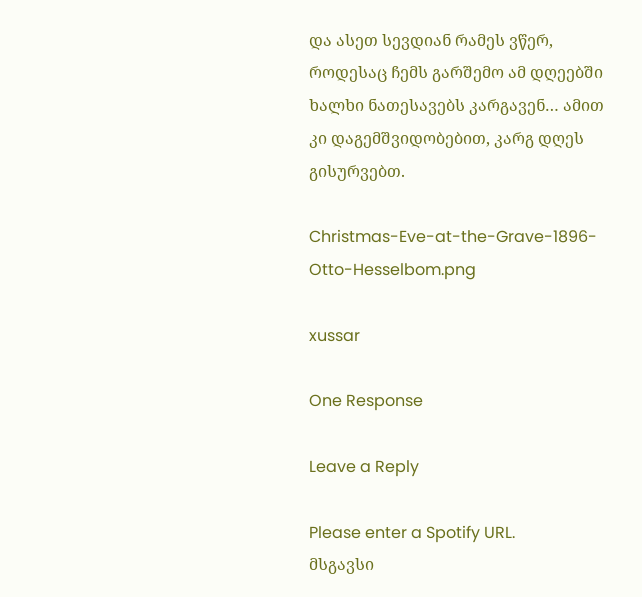და ასეთ სევდიან რამეს ვწერ, როდესაც ჩემს გარშემო ამ დღეებში ხალხი ნათესავებს კარგავენ… ამით კი დაგემშვიდობებით, კარგ დღეს გისურვებთ.

Christmas-Eve-at-the-Grave-1896-Otto-Hesselbom.png

xussar

One Response

Leave a Reply

Please enter a Spotify URL.
მსგავსი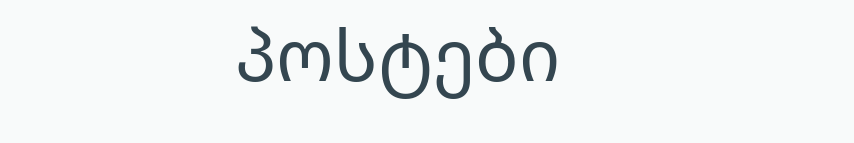პოსტები